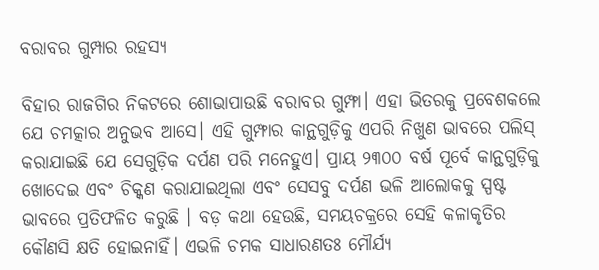ବରାବର ଗୁମ୍ପାର ରହସ୍ୟ

ବିହାର ରାଜଗିର ନିକଟରେ ଶୋଭାପାଉଛି ବରାବର ଗୁମ୍ଫା। ଏହା ଭିତରକୁ ପ୍ରବେଶକଲେ ଯେ ଚମତ୍କାର ଅନୁଭବ ଆସେ। ଏହି ଗୁମ୍ଫାର କାନ୍ଥଗୁଡ଼ିକୁ ଏପରି ନିଖୁଣ ଭାବରେ ପଲିସ୍‌ କରାଯାଇଛି ଯେ ସେଗୁଡ଼ିକ ଦର୍ପଣ ପରି ମନେହୁଏ। ପ୍ରାୟ ୨୩୦୦ ବର୍ଷ ପୂର୍ବେ କାନ୍ଥଗୁଡ଼ିକୁ ଖୋଦେଇ ଏବଂ ଚିକ୍କଣ କରାଯାଇଥିଲା ଏବଂ ସେସବୁ ଦର୍ପଣ ଭଳି ଆଲୋକକୁ ସ୍ପଷ୍ଟ ଭାବରେ ପ୍ରତିଫଳିତ କରୁଛି । ବଡ଼ କଥା ହେଉଛି, ସମୟଚକ୍ରରେ ସେହି କଳାକୃତିର କୌଣସି କ୍ଷତି ହୋଇନାହିଁ। ଏଭଳି ଚମକ ସାଧାରଣତଃ ମୌର୍ଯ୍ୟ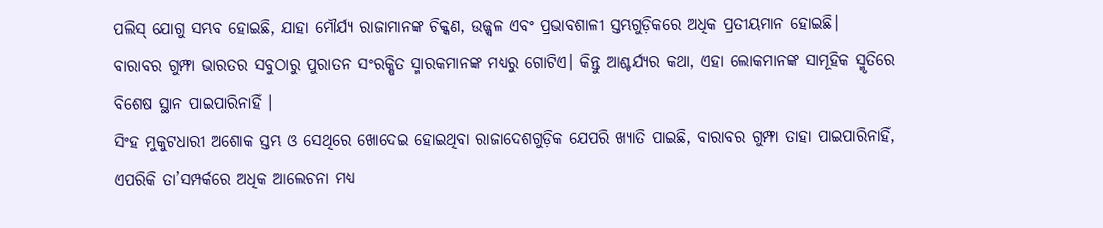ପଲିସ୍‌ ଯୋଗୁ ସମ୍ଭବ ହୋଇଛି, ଯାହା ମୌର୍ଯ୍ୟ ରାଜାମାନଙ୍କ ଚିକ୍କଣ, ଉଜ୍ଜ୍ୱଳ ଏବଂ ପ୍ରଭାବଶାଳୀ ସ୍ତମ୍ଭଗୁଡ଼ିକରେ ଅଧିକ ପ୍ରତୀୟମାନ ହୋଇଛି।
ବାରାବର ଗୁମ୍ଫା ଭାରତର ସବୁଠାରୁ ପୁରାତନ ସଂରକ୍ଷିତ ସ୍ମାରକମାନଙ୍କ ମଧ୍ୟରୁ ଗୋଟିଏ। କିନ୍ତୁ ଆଶ୍ଚର୍ଯ୍ୟର କଥା, ଏହା ଲୋକମାନଙ୍କ ସାମୂହିକ ସ୍ମୃତିରେ ବିଶେଷ ସ୍ଥାନ ପାଇପାରିନାହିଁ ।
ସିଂହ ମୁକୁଟଧାରୀ ଅଶୋକ ସ୍ତମ୍ଭ ଓ ସେଥିରେ ଖୋଦେଇ ହୋଇଥିବା ରାଜାଦେଶଗୁଡ଼ିକ ଯେପରି ଖ୍ୟାତି ପାଇଛି, ବାରାବର ଗୁମ୍ଫା ତାହା ପାଇପାରିନାହିଁ, ଏପରିକି ତା’ସମ୍ପର୍କରେ ଅଧିକ ଆଲେଚନା ମଧ୍ୟ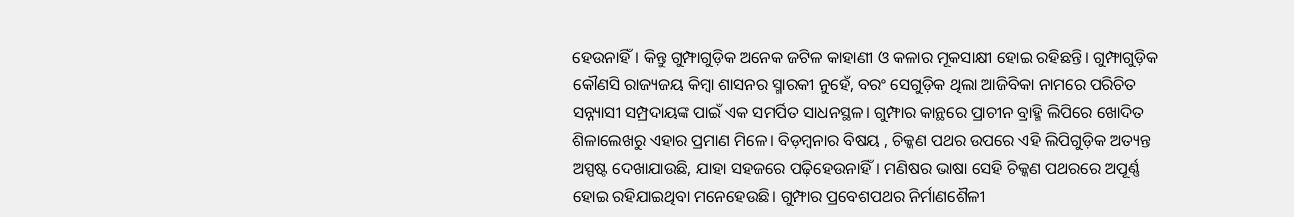ହେଉନାହିଁ। କିନ୍ତୁ ଗୁମ୍ଫାଗୁଡ଼ିକ ଅନେକ ଜଟିଳ କାହାଣୀ ଓ କଳାର ମୂକସାକ୍ଷୀ ହୋଇ ରହିଛନ୍ତି। ଗୁମ୍ଫାଗୁଡ଼ିକ କୌଣସି ରାଜ୍ୟଜୟ କିମ୍ବା ଶାସନର ସ୍ମାରକୀ ନୁହେଁ, ବରଂ ସେଗୁଡ଼ିକ ଥିଲା ଆଜିବିକା ନାମରେ ପରିଚିତ ସନ୍ନ୍ୟାସୀ ସମ୍ପ୍ରଦାୟଙ୍କ ପାଇଁ ଏକ ସମର୍ପିତ ସାଧନସ୍ଥଳ। ଗୁମ୍ଫାର କାନ୍ଥରେ ପ୍ରାଚୀନ ବ୍ରାହ୍ମି ଲିପିରେ ଖୋଦିତ ଶିଳାଲେଖରୁ ଏହାର ପ୍ରମାଣ ମିଳେ। ବିଡ଼ମ୍ବନାର ବିଷୟ , ଚିକ୍କଣ ପଥର ଉପରେ ଏହି ଲିପିଗୁଡ଼ିକ ଅତ୍ୟନ୍ତ ଅସ୍ପଷ୍ଟ ଦେଖାଯାଉଛି, ଯାହା ସହଜରେ ପଢ଼ିହେଉନାହିଁ। ମଣିଷର ଭାଷା ସେହି ଚିକ୍କଣ ପଥରରେ ଅପୂର୍ଣ୍ଣ ହୋଇ ରହିଯାଇଥିବା ମନେହେଉଛି। ଗୁମ୍ଫାର ପ୍ରବେଶପଥର ନିର୍ମାଣଶୈଳୀ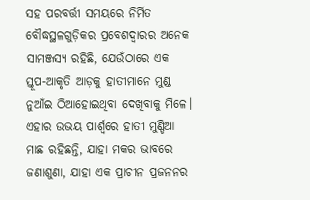ସହ ପରବର୍ତ୍ତୀ ସମୟରେ ନିର୍ମିତ ବୌଦ୍ଧସ୍ଥଳଗୁଡ଼ିକର ପ୍ରବେଶଦ୍ୱାରର ଅନେକ ସାମଞ୍ଜସ୍ୟ ରହିଛି, ଯେଉଁଠାରେ ଏକ ସ୍ତୂପ-ଆକୃତି ଆଡ଼କୁ ହାତୀମାନେ ମୁଣ୍ଡ ନୁଆଁଇ ଠିଆହୋଇଥିବା ଦେଖିବାକୁ ମିଳେ। ଏହାର ଉଭୟ ପାର୍ଶ୍ୱରେ ହାତୀ ମୁଣ୍ଡିଆ ମାଛ ରହିଛନ୍ତି, ଯାହା ମକର ଭାବରେ ଜଣାଶୁଣା, ଯାହା ଏକ ପ୍ରାଚୀନ ପ୍ରଜନନର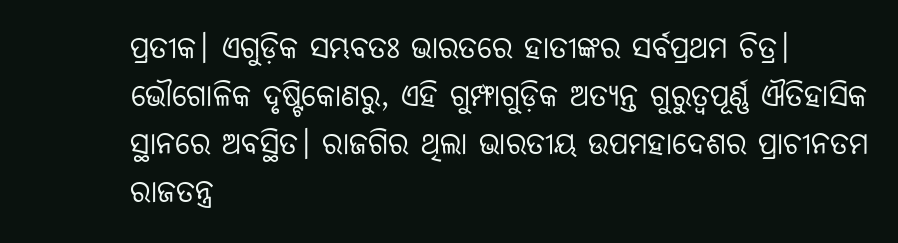ପ୍ରତୀକ। ଏଗୁଡ଼ିକ ସମ୍ଭବତଃ ଭାରତରେ ହାତୀଙ୍କର ସର୍ବପ୍ରଥମ ଚିତ୍ର।
ଭୌଗୋଳିକ ଦୃଷ୍ଟିକୋଣରୁ, ଏହି ଗୁମ୍ଫାଗୁଡ଼ିକ ଅତ୍ୟନ୍ତ ଗୁରୁତ୍ୱପୂର୍ଣ୍ଣ ଐତିହାସିକ ସ୍ଥାନରେ ଅବସ୍ଥିତ। ରାଜଗିର ଥିଲା ଭାରତୀୟ ଉପମହାଦେଶର ପ୍ରାଚୀନତମ ରାଜତନ୍ତ୍ର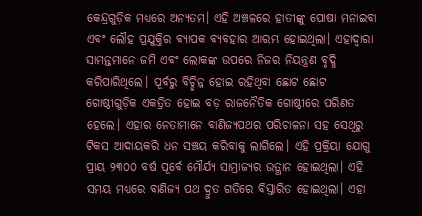କେନ୍ଦ୍ରଗୁଡ଼ିକ ମଧ୍ୟରେ ଅନ୍ୟତମ। ଏହି ଅଞ୍ଚଳରେ ହାତୀଙ୍କୁ ପୋଷା ମନାଇବା ଏବଂ ଲୌହ ପ୍ରଯୁକ୍ତିର ବ୍ୟାପକ ବ୍ୟବହାର ଆରମ୍ଭ ହୋଇଥିଲା। ଏହାଦ୍ୱାରା ସାମନ୍ତମାନେ ଜମି ଏବଂ ଲୋକଙ୍କ ଉପରେ ନିଜର ନିୟନ୍ତ୍ରଣ ବୃଦ୍ଧି କରିପାରିଥିଲେ। ପୂର୍ବରୁ ବିଚ୍ଛିନ୍ନ ହୋଇ ରହିଥିବା ଛୋଟ ଛୋଟ ଗୋଷ୍ଠୀଗୁଡ଼ିକ ଏକତ୍ରିତ ହୋଇ ବଡ଼ ରାଜନୈତିକ ଗୋଷ୍ଠୀରେ ପରିଣତ ହେଲେ। ଏହାର ନେତାମାନେ ବାଣିଜ୍ୟପଥର ପରିଚାଳନା ସହ ସେଥିରୁ ଟିକସ ଆଦାୟକରି ଧନ ସଞ୍ଚୟ କରିବାକୁ ଲାଗିଲେ। ଏହି ପ୍ରକ୍ରିୟା ଯୋଗୁ ପ୍ରାୟ ୨୩୦୦ ବର୍ଷ ପୂର୍ବେ ମୌର୍ଯ୍ୟ ସାମ୍ରାଜ୍ୟର ଉତ୍ଥାନ ହୋଇଥିଲା। ଏହି ସମୟ ମଧ୍ୟରେ ବାଣିଜ୍ୟ ପଥ ଦ୍ରୁତ ଗତିରେ ବିସ୍ତାରିତ ହୋଇଥିଲା। ଏହା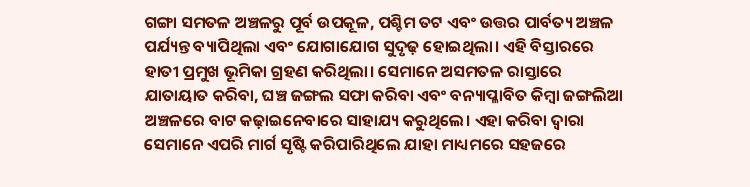ଗଙ୍ଗା ସମତଳ ଅଞ୍ଚଳରୁ ପୂର୍ବ ଉପକୂଳ, ପଶ୍ଚିମ ତଟ ଏବଂ ଉତ୍ତର ପାର୍ବତ୍ୟ ଅଞ୍ଚଳ ପର୍ଯ୍ୟନ୍ତ ବ୍ୟାପିଥିଲା ଏବଂ ଯୋଗାଯୋଗ ସୁଦୃଢ଼ ହୋଇଥିଲା। ଏହି ବିସ୍ତାରରେ ହାତୀ ପ୍ରମୁଖ ଭୂମିକା ଗ୍ରହଣ କରିଥିଲା। ସେମାନେ ଅସମତଳ ରାସ୍ତାରେ ଯାତାୟାତ କରିବା, ଘଞ୍ଚ ଜଙ୍ଗଲ ସଫା କରିବା ଏବଂ ବନ୍ୟାପ୍ଳାବିତ କିମ୍ବା ଜଙ୍ଗଲିଆ ଅଞ୍ଚଳରେ ବାଟ କଢ଼ାଇନେବାରେ ସାହାଯ୍ୟ କରୁଥିଲେ। ଏହା କରିବା ଦ୍ୱାରା ସେମାନେ ଏପରି ମାର୍ଗ ସୃଷ୍ଟି କରିପାରିଥିଲେ ଯାହା ମାଧ୍ୟମରେ ସହଜରେ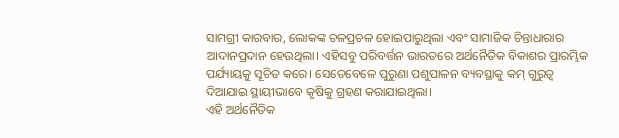ସାମଗ୍ରୀ କାରବାର, ଲୋକଙ୍କ ଚଳପ୍ରଚଳ ହୋଇପାରୁଥିଲା ଏବଂ ସାମାଜିକ ଚିନ୍ତାଧାରାର ଆଦାନପ୍ରଦାନ ହେଉଥିଲା। ଏହିସବୁ ପରିବର୍ତ୍ତନ ଭାରତରେ ଅର୍ଥନୈତିକ ବିକାଶର ପ୍ରାରମ୍ଭିକ ପର୍ଯ୍ୟାୟକୁ ସୂଚିତ କରେ। ସେତେବେଳେ ପୁରୁଣା ପଶୁପାଳନ ବ୍ୟବସ୍ଥାକୁ କମ୍‌ ଗୁରୁତ୍ୱ ଦିଆଯାଇ ସ୍ଥାୟୀଭାବେ କୃଷିକୁ ଗ୍ରହଣ କରାଯାଇଥିଲା।
ଏହି ଅର୍ଥନୈତିକ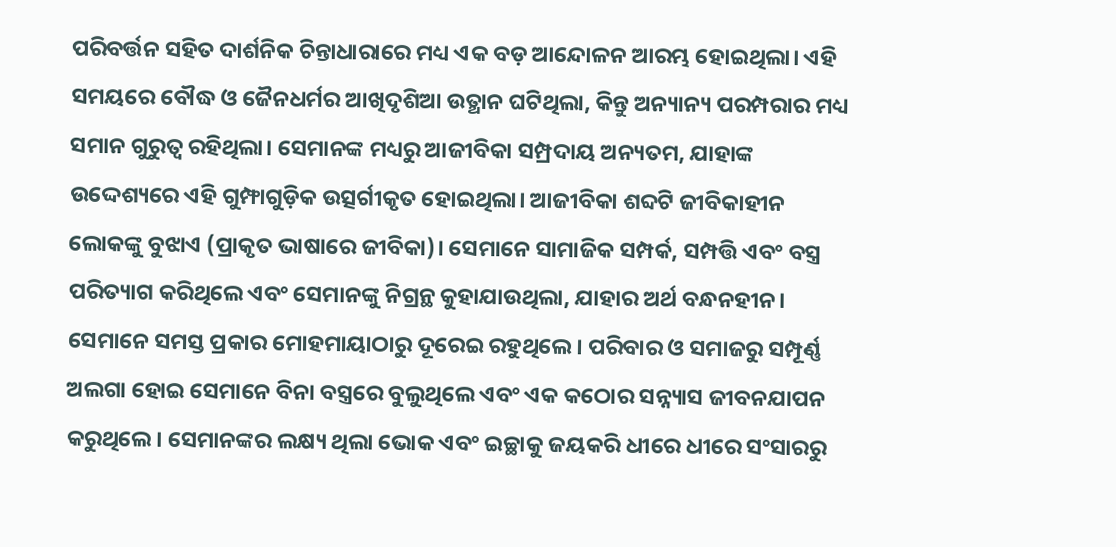ପରିବର୍ତ୍ତନ ସହିତ ଦାର୍ଶନିକ ଚିନ୍ତାଧାରାରେ ମଧ୍ୟ ଏକ ବଡ଼ ଆନ୍ଦୋଳନ ଆରମ୍ଭ ହୋଇଥିଲା। ଏହି ସମୟରେ ବୌଦ୍ଧ ଓ ଜୈନଧର୍ମର ଆଖିଦୃଶିଆ ଉତ୍ଥାନ ଘଟିଥିଲା, କିନ୍ତୁ ଅନ୍ୟାନ୍ୟ ପରମ୍ପରାର ମଧ୍ୟ ସମାନ ଗୁରୁତ୍ୱ ରହିଥିଲା। ସେମାନଙ୍କ ମଧ୍ୟରୁ ଆଜୀବିକା ସମ୍ପ୍ରଦାୟ ଅନ୍ୟତମ, ଯାହାଙ୍କ ଉଦ୍ଦେଶ୍ୟରେ ଏହି ଗୁମ୍ଫାଗୁଡ଼ିକ ଉତ୍ସର୍ଗୀକୃତ ହୋଇଥିଲା। ଆଜୀବିକା ଶବ୍ଦଟି ଜୀବିକାହୀନ ଲୋକଙ୍କୁ ବୁଝାଏ (ପ୍ରାକୃତ ଭାଷାରେ ଜୀବିକା)। ସେମାନେ ସାମାଜିକ ସମ୍ପର୍କ, ସମ୍ପତ୍ତି ଏବଂ ବସ୍ତ୍ର ପରିତ୍ୟାଗ କରିଥିଲେ ଏବଂ ସେମାନଙ୍କୁ ନିଗ୍ରନ୍ଥ କୁହାଯାଉଥିଲା, ଯାହାର ଅର୍ଥ ବନ୍ଧନହୀନ। ସେମାନେ ସମସ୍ତ ପ୍ରକାର ମୋହମାୟାଠାରୁ ଦୂରେଇ ରହୁଥିଲେ। ପରିବାର ଓ ସମାଜରୁ ସମ୍ପୂର୍ଣ୍ଣ ଅଲଗା ହୋଇ ସେମାନେ ବିନା ବସ୍ତ୍ରରେ ବୁଲୁଥିଲେ ଏବଂ ଏକ କଠୋର ସନ୍ନ୍ୟାସ ଜୀବନଯାପନ କରୁଥିଲେ। ସେମାନଙ୍କର ଲକ୍ଷ୍ୟ ଥିଲା ଭୋକ ଏବଂ ଇଚ୍ଛାକୁ ଜୟକରି ଧୀରେ ଧୀରେ ସଂସାରରୁ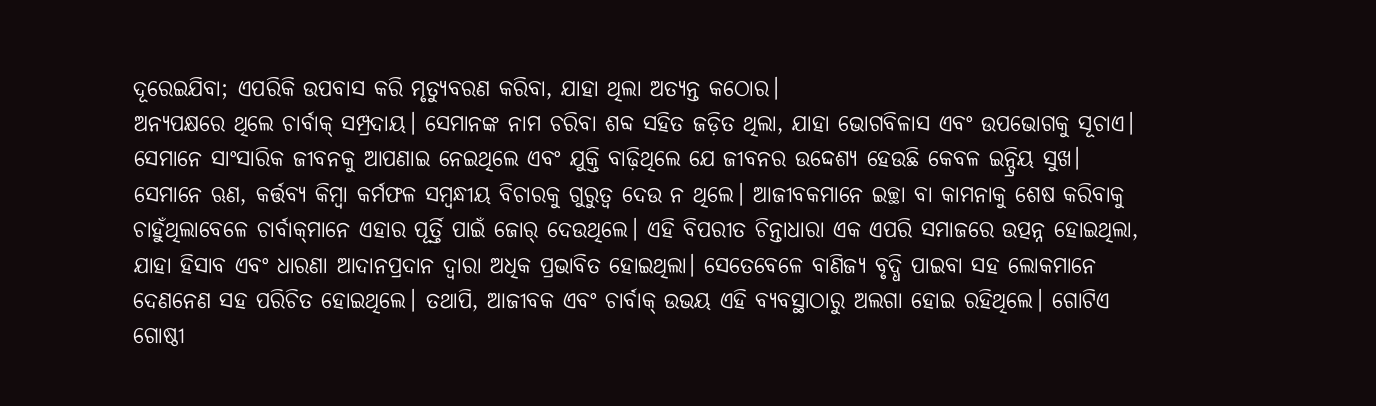ଦୂରେଇଯିବା; ଏପରିକି ଉପବାସ କରି ମୃତ୍ୟୁବରଣ କରିବା, ଯାହା ଥିଲା ଅତ୍ୟନ୍ତ କଠୋର।
ଅନ୍ୟପକ୍ଷରେ ଥିଲେ ଚାର୍ବାକ୍‌ ସମ୍ପ୍ରଦାୟ। ସେମାନଙ୍କ ନାମ ଚରିବା ଶବ୍ଦ ସହିତ ଜଡ଼ିତ ଥିଲା, ଯାହା ଭୋଗବିଳାସ ଏବଂ ଉପଭୋଗକୁ ସୂଚାଏ। ସେମାନେ ସାଂସାରିକ ଜୀବନକୁ ଆପଣାଇ ନେଇଥିଲେ ଏବଂ ଯୁକ୍ତି ବାଢ଼ିଥିଲେ ଯେ ଜୀବନର ଉଦ୍ଦେଶ୍ୟ ହେଉଛି କେବଳ ଇନ୍ଦ୍ରିୟ ସୁଖ। ସେମାନେ ଋଣ, କର୍ତ୍ତବ୍ୟ କିମ୍ବା କର୍ମଫଳ ସମ୍ବନ୍ଧୀୟ ବିଚାରକୁ ଗୁରୁତ୍ୱ ଦେଉ ନ ଥିଲେ। ଆଜୀବକମାନେ ଇଚ୍ଛା ବା କାମନାକୁ ଶେଷ କରିବାକୁ ଚାହୁଁଥିଲାବେଳେ ଚାର୍ବାକ୍‌ମାନେ ଏହାର ପୂର୍ତ୍ତି ପାଇଁ ଜୋର୍‌ ଦେଉଥିଲେ। ଏହି ବିପରୀତ ଚିନ୍ତାଧାରା ଏକ ଏପରି ସମାଜରେ ଉତ୍ପନ୍ନ ହୋଇଥିଲା, ଯାହା ହିସାବ ଏବଂ ଧାରଣା ଆଦାନପ୍ରଦାନ ଦ୍ୱାରା ଅଧିକ ପ୍ରଭାବିତ ହୋଇଥିଲା। ସେତେବେଳେ ବାଣିଜ୍ୟ ବୃଦ୍ଧି ପାଇବା ସହ ଲୋକମାନେ ଦେଣନେଣ ସହ ପରିଚିତ ହୋଇଥିଲେ। ତଥାପି, ଆଜୀବକ ଏବଂ ଚାର୍ବାକ୍‌ ଉଭୟ ଏହି ବ୍ୟବସ୍ଥାଠାରୁ ଅଲଗା ହୋଇ ରହିଥିଲେ। ଗୋଟିଏ ଗୋଷ୍ଠୀ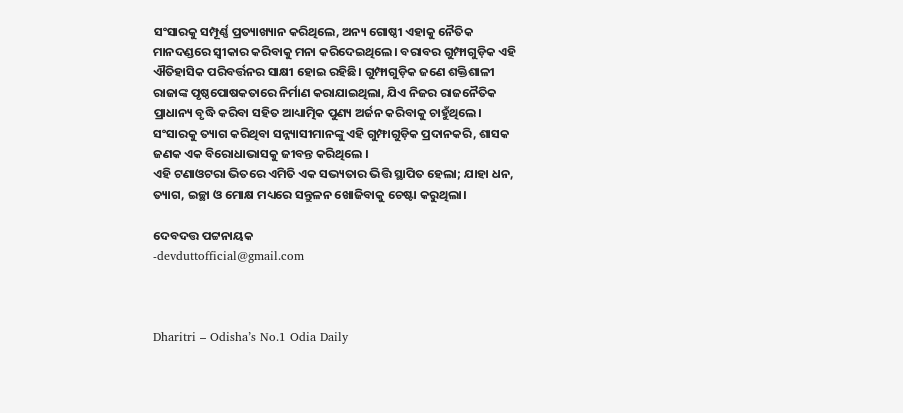ସଂସାରକୁ ସମ୍ପୂର୍ଣ୍ଣ ପ୍ରତ୍ୟାଖ୍ୟାନ କରିଥିଲେ, ଅନ୍ୟ ଗୋଷ୍ଠୀ ଏହାକୁ ନୈତିକ ମାନଦଣ୍ଡରେ ସ୍ବୀକାର କରିବାକୁ ମନା କରିଦେଇଥିଲେ। ବରାବର ଗୁମ୍ଫାଗୁଡ଼ିକ ଏହି ଐତିହାସିକ ପରିବର୍ତ୍ତନର ସାକ୍ଷୀ ହୋଇ ରହିଛି। ଗୁମ୍ଫାଗୁଡ଼ିକ ଜଣେ ଶକ୍ତିଶାଳୀ ରାଜାଙ୍କ ପୃଷ୍ଠପୋଷକତାରେ ନିର୍ମାଣ କରାଯାଇଥିଲା, ଯିଏ ନିଜର ରାଜନୈତିକ ପ୍ରାଧାନ୍ୟ ବୃଦ୍ଧି କରିବା ସହିତ ଆଧ୍ୟାତ୍ମିକ ପୁଣ୍ୟ ଅର୍ଜନ କରିବାକୁ ଚାହୁଁଥିଲେ। ସଂସାରକୁ ତ୍ୟାଗ କରିଥିବା ସନ୍ନ୍ୟାସୀମାନଙ୍କୁ ଏହି ଗୁମ୍ଫାଗୁଡ଼ିକ ପ୍ରଦାନକରି, ଶାସକ ଜଣକ ଏକ ବିରୋଧାଭାସକୁ ଜୀବନ୍ତ କରିଥିଲେ ।
ଏହି ଟଣାଓଟରା ଭିତରେ ଏମିତି ଏକ ସଭ୍ୟତାର ଭିତ୍ତି ସ୍ଥାପିତ ହେଲା; ଯାହା ଧନ, ତ୍ୟାଗ, ଇଚ୍ଛା ଓ ମୋକ୍ଷ ମଧ୍ୟରେ ସନ୍ତୁଳନ ଖୋଜିବାକୁ ଚେଷ୍ଟା କରୁଥିଲା।

ଦେବଦତ୍ତ ପଟ୍ଟନାୟକ
-devduttofficial@gmail.com



Dharitri – Odisha’s No.1 Odia Daily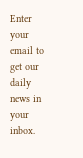Enter your email to get our daily news in your inbox.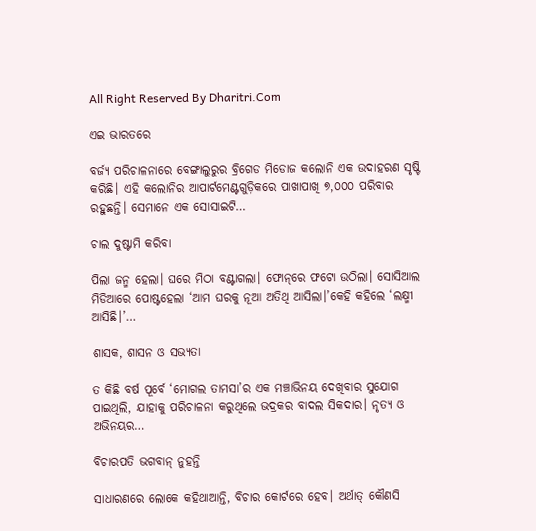All Right Reserved By Dharitri.Com

ଏଇ ଭାରତରେ

ବର୍ଜ୍ୟ ପରିଚାଳନାରେ ବେଙ୍ଗାଲୁରୁର ବ୍ରିଗେଡ ମିଡୋଜ କଲୋନି ଏକ ଉଦାହରଣ ସୃଷ୍ଟି କରିଛି। ଏହି କଲୋନିର ଆପାର୍ଟମେଣ୍ଟଗୁଡ଼ିକରେ ପାଖାପାଖି ୭,୦୦୦ ପରିବାର ରହୁଛନ୍ତି। ସେମାନେ ଏକ ସୋସାଇଟି…

ଚାଲ ଦୁଷ୍ଟାମି କରିବା

ପିଲା ଜନ୍ମ ହେଲା। ଘରେ ମିଠା ବଣ୍ଟାଗଲା। ଫୋନ୍‌ରେ ଫଟୋ ଉଠିଲା। ସୋସିଆଲ ମିଡିଆରେ ପୋଷ୍ଟହେଲା ‘ଆମ ଘରକୁ ନୂଆ ଅତିଥି ଆସିଲା।’କେହି କହିଲେ ‘ଲକ୍ଷ୍ମୀ ଆସିଛି।’…

ଶାସକ, ଶାସନ ଓ ସଭ୍ୟତା

ତ କିଛି ବର୍ଷ ପୂର୍ବେ ‘ମୋଗଲ ତାମସା’ର ଏକ ମଞ୍ଚାଭିନୟ ଦେଖିବାର ସୁଯୋଗ ପାଇଥିଲି, ଯାହାକୁ ପରିଚାଳନା କରୁଥିଲେ ଭଦ୍ରକର ବାଦଲ ସିକଦାର। ନୃତ୍ୟ ଓ ଅଭିନୟର…

ବିଚାରପତି ଭଗବାନ୍‌ ନୁହନ୍ତି

ସାଧାରଣରେ ଲୋକେ କହିଥାଆନ୍ତି, ବିଚାର କୋର୍ଟରେ ହେବ। ଅର୍ଥାତ୍‌ କୌଣସି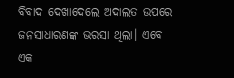ବିବାଦ ଦେଖାଦେଲେ ଅଦାଲତ ଉପରେ ଜନସାଧାରଣଙ୍କ ଭରସା ଥିଲା। ଏବେ ଏକ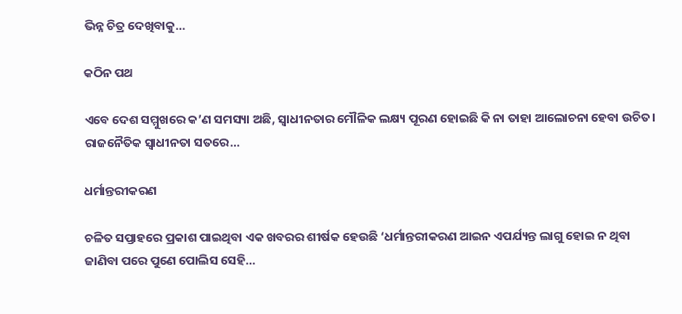ଭିନ୍ନ ଚିତ୍ର ଦେଖିବାକୁ…

କଠିନ ପଥ

ଏବେ ଦେଶ ସମ୍ମୁଖରେ କ’ଣ ସମସ୍ୟା ଅଛି, ସ୍ୱାଧୀନତାର ମୌଳିକ ଲକ୍ଷ୍ୟ ପୂରଣ ହୋଇଛି କି ନା ତାହା ଆଲୋଚନା ହେବା ଉଚିତ। ରାଜନୈତିକ ସ୍ୱାଧୀନତା ସତରେ…

ଧର୍ମାନ୍ତରୀକରଣ

ଚଳିତ ସପ୍ତାହରେ ପ୍ରକାଶ ପାଇଥିବା ଏକ ଖବରର ଶୀର୍ଷକ ହେଉଛି ‘ଧର୍ମାନ୍ତରୀକରଣ ଆଇନ ଏପର୍ଯ୍ୟନ୍ତ ଲାଗୁ ହୋଇ ନ ଥିବା ଜାଣିବା ପରେ ପୁଣେ ପୋଲିସ ସେହି…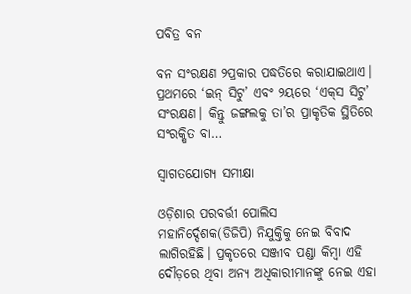ପବିତ୍ର ବନ

ବନ ସଂରକ୍ଷଣ ୨ପ୍ରକାର ପଦ୍ଧତିରେ କରାଯାଇଥାଏ। ପ୍ରଥମରେ ‘ଇନ୍‌ ସିଟୁ’ ଏବଂ ୨ୟରେ ‘ଏକ୍‌ସ ସିଟୁ’ ସଂରକ୍ଷଣ। କିନ୍ତୁ ଜଙ୍ଗଲକୁ ତା’ର ପ୍ରାକୃତିକ ସ୍ଥିତିରେ ସଂରକ୍ଷିତ ବା…

ସ୍ବାଗତଯୋଗ୍ୟ ସମୀକ୍ଷା

ଓଡ଼ିଶାର ପରବର୍ତ୍ତୀ ପୋଲିସ ମହାନିର୍ଦ୍ଦେଶକ(ଡିଜିପି) ନିଯୁକ୍ତିକୁ ନେଇ ବିବାଦ ଲାଗିରହିଛି। ପ୍ରକୃତରେ ସଞ୍ଜୀବ ପଣ୍ଡା କିମ୍ବା ଏହି ଦୌଡ଼ରେ ଥିବା ଅନ୍ୟ ଅଧିକାରୀମାନଙ୍କୁ ନେଇ ଏହା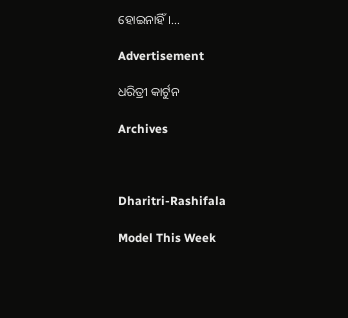ହୋଇନାହିଁ।…

Advertisement

ଧରିତ୍ରୀ କାର୍ଟୁନ

Archives



Dharitri-Rashifala

Model This Week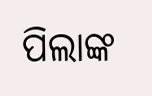ପିଲାଙ୍କ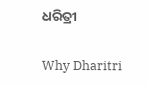ଧରିତ୍ରୀ

Why Dharitri